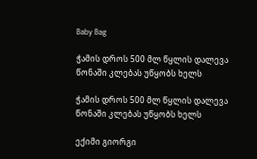Baby Bag

ჭამის დროს 500 მლ წყლის დალევა წონაში კლებას უწყობს ხელს

ჭამის დროს 500 მლ წყლის დალევა წონაში კლებას უწყობს ხელს

ექიმი გიორგი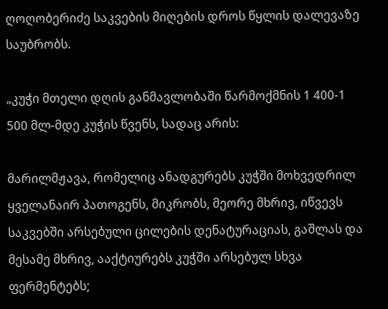ღოღობერიძე საკვების მიღების დროს წყლის დალევაზე საუბრობს.

„კუჭი მთელი დღის განმავლობაში წარმოქმნის 1 400-1 500 მლ-მდე კუჭის წვენს, სადაც არის:

მარილმჟავა, რომელიც ანადგურებს კუჭში მოხვედრილ ყველანაირ პათოგენს, მიკრობს, მეორე მხრივ, იწვევს საკვებში არსებული ცილების დენატურაციას, გაშლას და მესამე მხრივ, ააქტიურებს კუჭში არსებულ სხვა ფერმენტებს;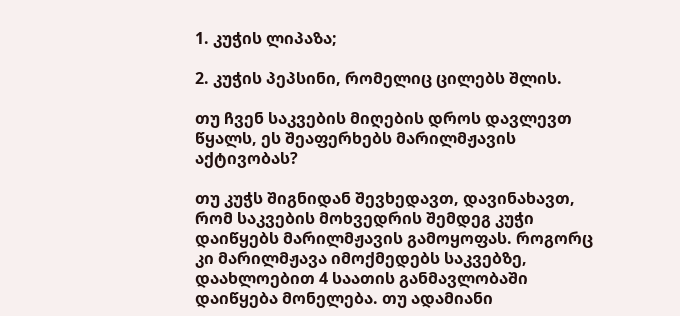1. კუჭის ლიპაზა;

2. კუჭის პეპსინი, რომელიც ცილებს შლის.

თუ ჩვენ საკვების მიღების დროს დავლევთ წყალს, ეს შეაფერხებს მარილმჟავის აქტივობას?

თუ კუჭს შიგნიდან შევხედავთ, დავინახავთ, რომ საკვების მოხვედრის შემდეგ კუჭი დაიწყებს მარილმჟავის გამოყოფას. როგორც კი მარილმჟავა იმოქმედებს საკვებზე, დაახლოებით 4 საათის განმავლობაში დაიწყება მონელება. თუ ადამიანი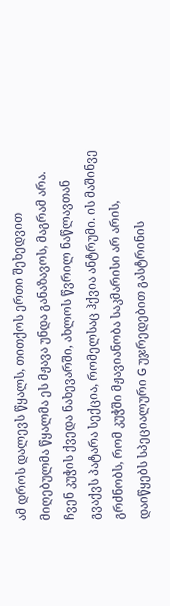ამ დროს დალევს წყალს, თითქოს ერთი შეხედვით მიღებულმა წყალმა ეს მჟავა უნდა განაზავოს, მაგრამ არა. ჩვენ კუჭის ქვედა ნახევარში, ახლოს წვრილ ნაწლავთან გვაქვს პატარა სექცია, რომელსაც ჰქვია ანტრუმი. ის მაშინვე გრძნობს, რომ კუჭში მჟავიანობა საკმარისი არ არის, დაიწყებს სპეციალური G უჯრედებით გასტრინის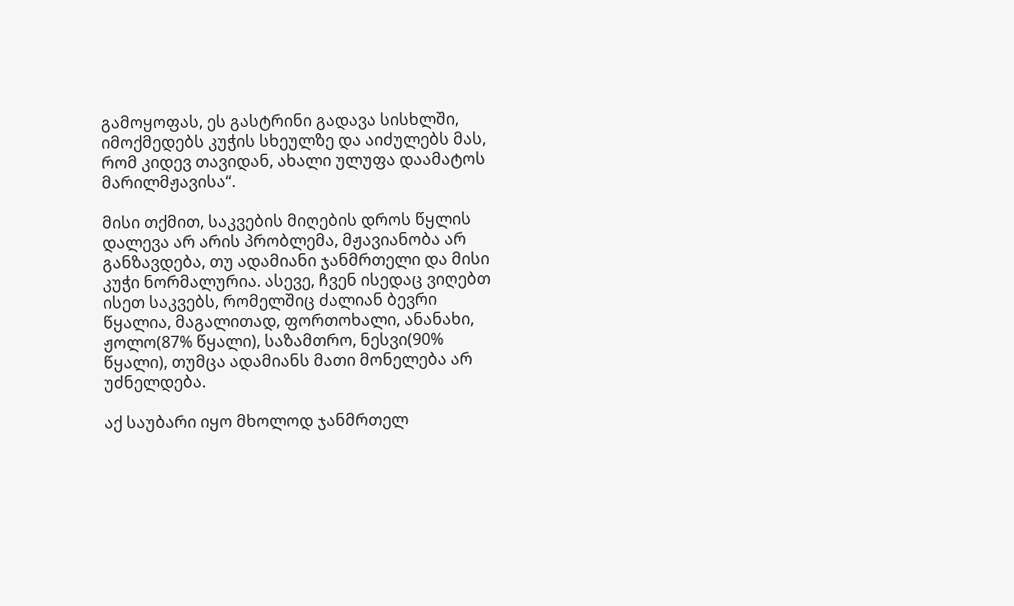გამოყოფას, ეს გასტრინი გადავა სისხლში, იმოქმედებს კუჭის სხეულზე და აიძულებს მას, რომ კიდევ თავიდან, ახალი ულუფა დაამატოს მარილმჟავისა“.

მისი თქმით, საკვების მიღების დროს წყლის დალევა არ არის პრობლემა, მჟავიანობა არ განზავდება, თუ ადამიანი ჯანმრთელი და მისი კუჭი ნორმალურია. ასევე, ჩვენ ისედაც ვიღებთ ისეთ საკვებს, რომელშიც ძალიან ბევრი წყალია, მაგალითად, ფორთოხალი, ანანახი, ჟოლო(87% წყალი), საზამთრო, ნესვი(90% წყალი), თუმცა ადამიანს მათი მონელება არ უძნელდება.

აქ საუბარი იყო მხოლოდ ჯანმრთელ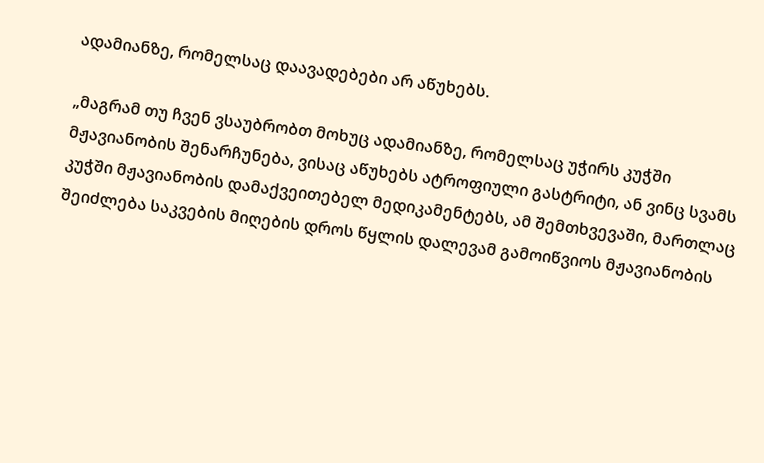ადამიანზე, რომელსაც დაავადებები არ აწუხებს.

„მაგრამ თუ ჩვენ ვსაუბრობთ მოხუც ადამიანზე, რომელსაც უჭირს კუჭში მჟავიანობის შენარჩუნება, ვისაც აწუხებს ატროფიული გასტრიტი, ან ვინც სვამს კუჭში მჟავიანობის დამაქვეითებელ მედიკამენტებს, ამ შემთხვევაში, მართლაც შეიძლება საკვების მიღების დროს წყლის დალევამ გამოიწვიოს მჟავიანობის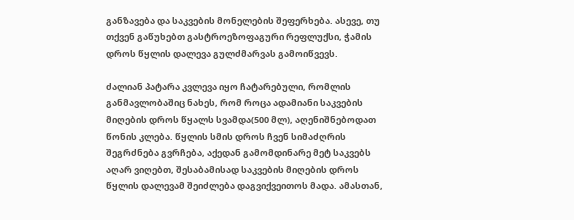განზავება და საკვების მონელების შეფერხება. ასევე, თუ თქვენ გაწუხებთ გასტროეზოფაგური რეფლუქსი, ჭამის დროს წყლის დალევა გულძმარვას გამოიწვევს.

ძალიან პატარა კვლევა იყო ჩატარებული, რომლის განმავლობაშიც ნახეს, რომ როცა ადამიანი საკვების მიღების დროს წყალს სვამდა(500 მლ), აღენიშნებოდათ წონის კლება. წყლის სმის დროს ჩვენ სიმაძღრის შეგრძნება გვრჩება, აქედან გამომდინარე მეტ საკვებს აღარ ვიღებთ, შესაბამისად საკვების მიღების დროს წყლის დალევამ შეიძლება დაგვიქვეითოს მადა. ამასთან,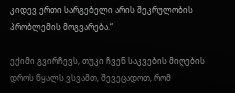კიდევ ერთი სარგებელი არის შეკრულობის პრობლემის მოგვარება.“

ექიმი გვირჩევს, თუკი ჩვენ საკვების მიღების დროს წყალს ვსვამთ, შევეცადოთ, რომ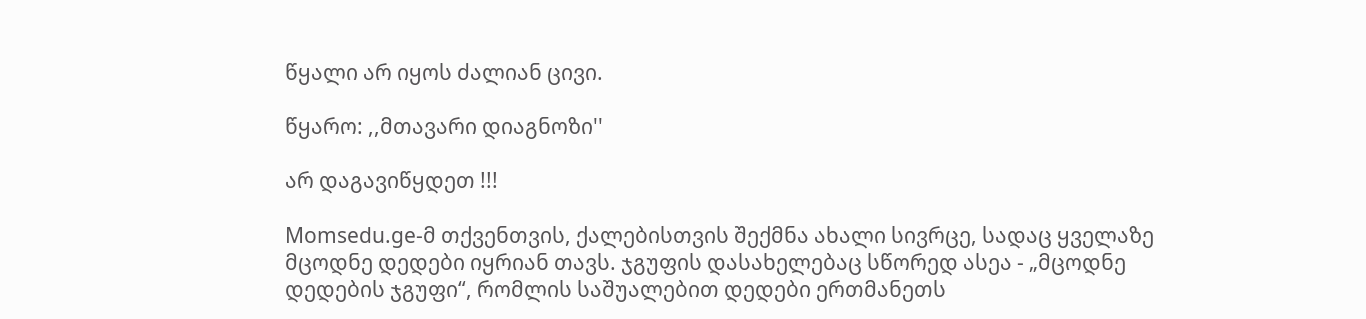წყალი არ იყოს ძალიან ცივი.

წყარო: ,,მთავარი დიაგნოზი''

არ დაგავიწყდეთ !!!

Momsedu.ge-მ თქვენთვის, ქალებისთვის შექმნა ახალი სივრცე, სადაც ყველაზე მცოდნე დედები იყრიან თავს. ჯგუფის დასახელებაც სწორედ ასეა - „მცოდნე დედების ჯგუფი“, რომლის საშუალებით დედები ერთმანეთს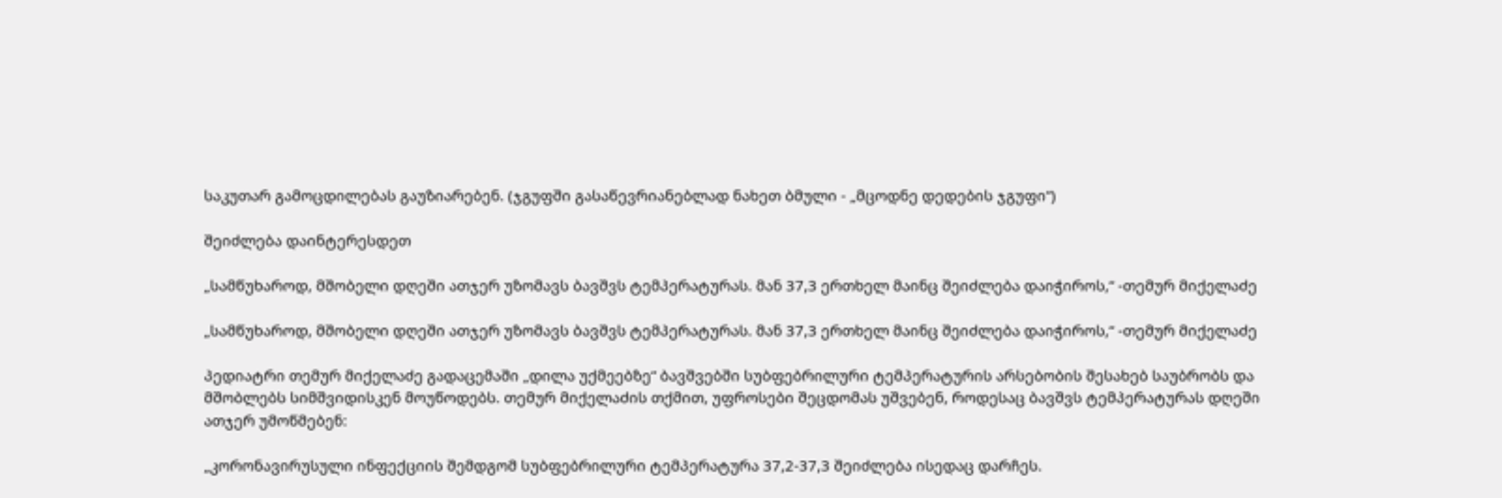საკუთარ გამოცდილებას გაუზიარებენ. (ჯგუფში გასაწევრიანებლად ნახეთ ბმული - „მცოდნე დედების ჯგუფი“)

შეიძლება დაინტერესდეთ

„სამწუხაროდ, მშობელი დღეში ათჯერ უზომავს ბავშვს ტემპერატურას. მან 37,3 ერთხელ მაინც შეიძლება დაიჭიროს,“ -თემურ მიქელაძე

„სამწუხაროდ, მშობელი დღეში ათჯერ უზომავს ბავშვს ტემპერატურას. მან 37,3 ერთხელ მაინც შეიძლება დაიჭიროს,“ -თემურ მიქელაძე

პედიატრი თემურ მიქელაძე გადაცემაში „დილა უქმეებზე“ ბავშვებში სუბფებრილური ტემპერატურის არსებობის შესახებ საუბრობს და მშობლებს სიმშვიდისკენ მოუწოდებს. თემურ მიქელაძის თქმით, უფროსები შეცდომას უშვებენ, როდესაც ბავშვს ტემპერატურას დღეში ათჯერ უმოწმებენ:

„კორონავირუსული ინფექციის შემდგომ სუბფებრილური ტემპერატურა 37,2-37,3 შეიძლება ისედაც დარჩეს.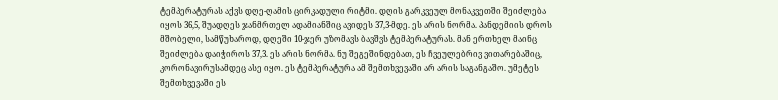ტემპერატურას აქვს დღე-ღამის ცირკადული რიტმი. დღის გარკვეულ მონაკვეთში შეიძლება იყოს 36,5, შუადღეს ჯანმრთელ ადამიანშიც ავიდეს 37,3-მდე. ეს არის ნორმა. პანდემიის დროს მშობელი, სამწუხაროდ, დღეში 10-ჯერ უზომავს ბავშვს ტემპერატურას. მან ერთხელ მაინც შეიძლება დაიჭიროს 37,3. ეს არის ნორმა. ნუ შეგეშინდებათ, ეს ჩვეულებრივ ვითარებაშიც, კორონავირუსამდეც ასე იყო. ეს ტემპერატურა ამ შემთხვევაში არ არის საგანგაშო. უმეტეს შემთხვევაში ეს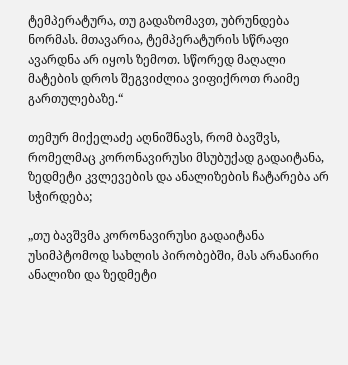ტემპერატურა, თუ გადაზომავთ, უბრუნდება ნორმას. მთავარია, ტემპერატურის სწრაფი ავარდნა არ იყოს ზემოთ. სწორედ მაღალი მატების დროს შეგვიძლია ვიფიქროთ რაიმე გართულებაზე.“

თემურ მიქელაძე აღნიშნავს, რომ ბავშვს, რომელმაც კორონავირუსი მსუბუქად გადაიტანა, ზედმეტი კვლევების და ანალიზების ჩატარება არ სჭირდება;

„თუ ბავშვმა კორონავირუსი გადაიტანა უსიმპტომოდ სახლის პირობებში, მას არანაირი ანალიზი და ზედმეტი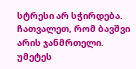სტრესი არ სჭირდება. ჩათვალეთ, რომ ბავშვი არის ჯანმრთელი. უმეტეს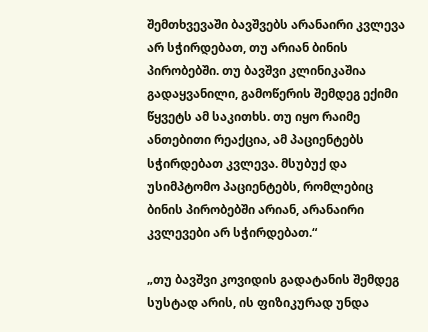შემთხვევაში ბავშვებს არანაირი კვლევა არ სჭირდებათ, თუ არიან ბინის პირობებში. თუ ბავშვი კლინიკაშია გადაყვანილი, გამოწერის შემდეგ ექიმი წყვეტს ამ საკითხს. თუ იყო რაიმე ანთებითი რეაქცია, ამ პაციენტებს სჭირდებათ კვლევა. მსუბუქ და უსიმპტომო პაციენტებს, რომლებიც ბინის პირობებში არიან, არანაირი კვლევები არ სჭირდებათ.“

„თუ ბავშვი კოვიდის გადატანის შემდეგ სუსტად არის, ის ფიზიკურად უნდა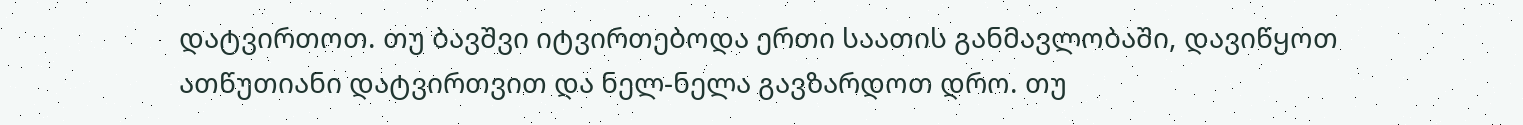დატვირთოთ. თუ ბავშვი იტვირთებოდა ერთი საათის განმავლობაში, დავიწყოთ ათწუთიანი დატვირთვით და ნელ-ნელა გავზარდოთ დრო. თუ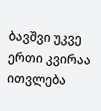ბავშვი უკვე ერთი კვირაა ითვლება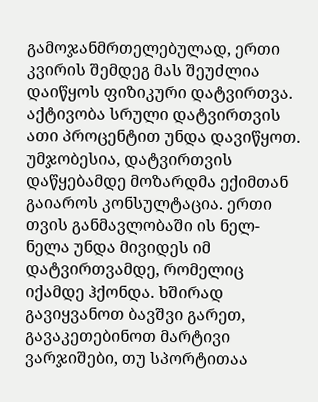გამოჯანმრთელებულად, ერთი კვირის შემდეგ მას შეუძლია დაიწყოს ფიზიკური დატვირთვა. აქტივობა სრული დატვირთვის ათი პროცენტით უნდა დავიწყოთ. უმჯობესია, დატვირთვის დაწყებამდე მოზარდმა ექიმთან გაიაროს კონსულტაცია. ერთი თვის განმავლობაში ის ნელ-ნელა უნდა მივიდეს იმ დატვირთვამდე, რომელიც იქამდე ჰქონდა. ხშირად გავიყვანოთ ბავშვი გარეთ, გავაკეთებინოთ მარტივი ვარჯიშები, თუ სპორტითაა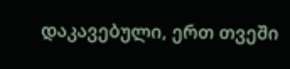დაკავებული, ერთ თვეში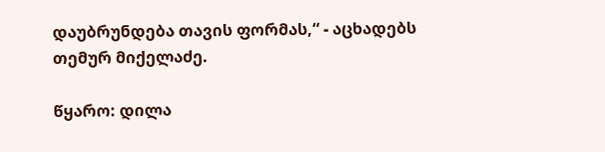დაუბრუნდება თავის ფორმას,“ - აცხადებს თემურ მიქელაძე.

წყარო: დილა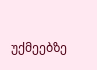უქმეებზე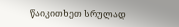წაიკითხეთ სრულად